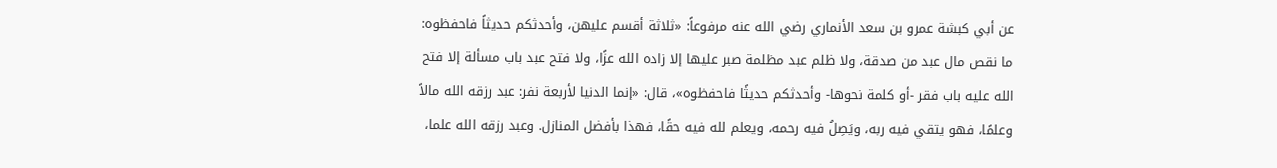عن أبي كبشة عمرو بن سعد الأنماري رضي الله عنه مرفوعاً: «ثلاثة أقسم عليهن، وأحدثكم حديثاً فاحفظوه: ما نقص مال عبد من صدقة، ولا ظلم عبد مظلمة صبر عليها إلا زاده الله عزًا، ولا فتح عبد باب مسألة إلا فتح الله عليه باب فقر -أو كلمة نحوها- وأحدثكم حديثًا فاحفظوه»، قال: «إنما الدنيا لأربعة نفر: عبد رزقه الله مالاً وعلمًا، فهو يتقي فيه ربه، ويَصِلُ فيه رحمه، ويعلم لله فيه حقًا، فهذا بأفضل المنازل. وعبد رزقه الله علما،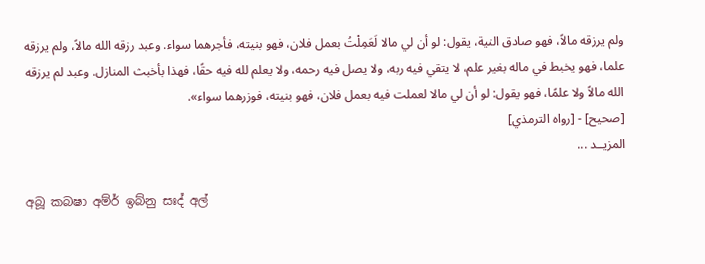ولم يرزقه مالاً، فهو صادق النية، يقول: لو أن لي مالا لَعَمِلْتُ بعمل فلان، فهو بنيته، فأجرهما سواء. وعبد رزقه الله مالاً، ولم يرزقه علما، فهو يخبط في ماله بغير علم، لا يتقي فيه ربه، ولا يصل فيه رحمه، ولا يعلم لله فيه حقًا، فهذا بأخبث المنازل. وعبد لم يرزقه الله مالاً ولا علمًا، فهو يقول: لو أن لي مالا لعملت فيه بعمل فلان، فهو بنيته، فوزرهما سواء».
[صحيح] - [رواه الترمذي]
المزيــد ...

අබූ කබෂා අම්ර් ඉබ්නු සඃද් අල්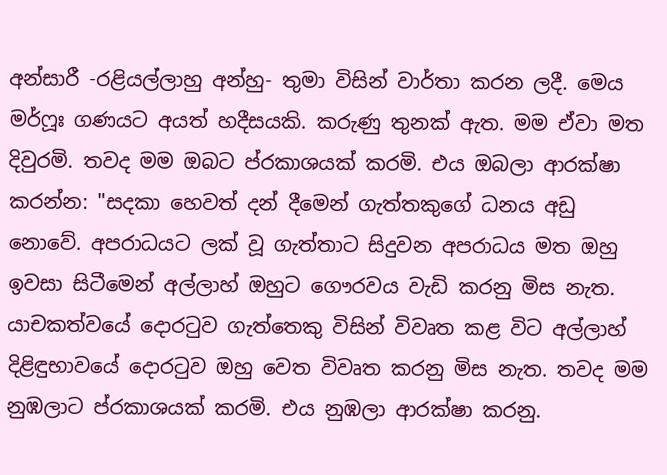අන්සාරී -රළියල්ලාහු අන්හු- තුමා විසින් වාර්තා කරන ලදී. මෙය මර්ෆූඃ ගණයට අයත් හදීසයකි. කරුණු තුනක් ඇත. මම ඒවා මත දිවුරමි. තවද මම ඔබට ප්රකාශයක් කරමි. එය ඔබලා ආරක්ෂා කරන්න: "සදකා හෙවත් දන් දීමෙන් ගැත්තකුගේ ධනය අඩු නොවේ. අපරාධයට ලක් වූ ගැත්තාට සිදුවන අපරාධය මත ඔහු ඉවසා සිටීමෙන් අල්ලාහ් ඔහුට ගෞරවය වැඩි කරනු මිස නැත. යාචකත්වයේ දොරටුව ගැත්තෙකු විසින් විවෘත කළ විට අල්ලාහ් දිළිඳුභාවයේ දොරටුව ඔහු වෙත විවෘත කරනු මිස නැත. තවද මම නුඹලාට ප්රකාශයක් කරමි. එය නුඹලා ආරක්ෂා කරනු.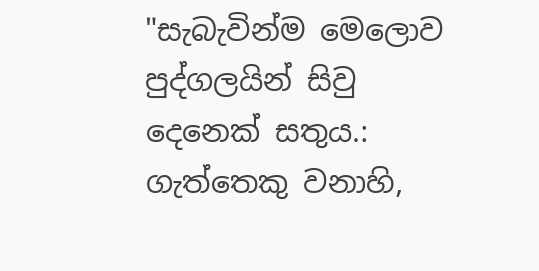"සැබැවින්ම මෙලොව පුද්ගලයින් සිවු දෙනෙක් සතුය.: ගැත්තෙකු වනාහි,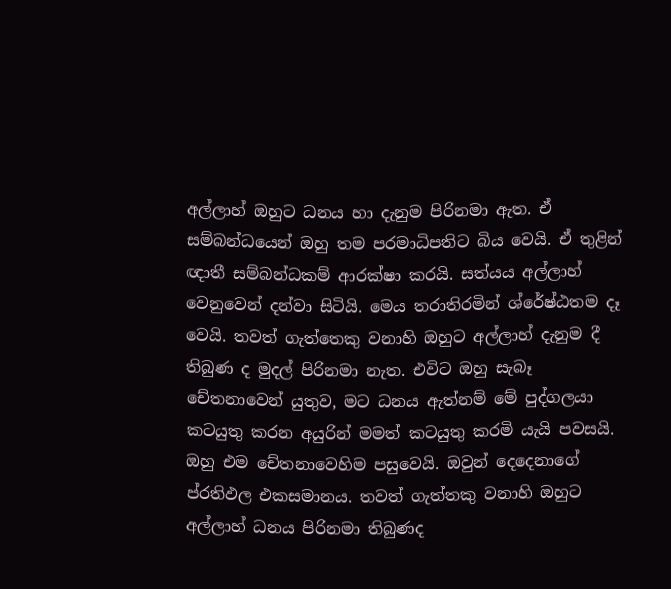අල්ලාහ් ඔහුට ධනය හා දැනුම පිරිනමා ඇත. ඒ සම්බන්ධයෙන් ඔහු තම පරමාධිපතිට බිය වෙයි. ඒ තුළින් ඥාතී සම්බන්ධකම් ආරක්ෂා කරයි. සත්යය අල්ලාහ් වෙනුවෙන් දන්වා සිටියි. මෙය තරාතිරමින් ශ්රේෂ්ඨතම දෑ වෙයි. තවත් ගැත්තෙකු වනාහි ඔහුට අල්ලාහ් දැනුම දී තිබුණ ද මුදල් පිරිනමා නැත. එවිට ඔහු සැබෑ චේතනාවෙන් යුතුව, මට ධනය ඇත්නම් මේ පුද්ගලයා කටයුතු කරන අයුරින් මමත් කටයුතු කරමි යැයි පවසයි. ඔහු එම චේතනාවෙහිම පසුවෙයි. ඔවුන් දෙදෙනාගේ ප්රතිඵල එකසමානය. තවත් ගැත්තකු වනාහි ඔහුට අල්ලාහ් ධනය පිරිනමා තිබුණද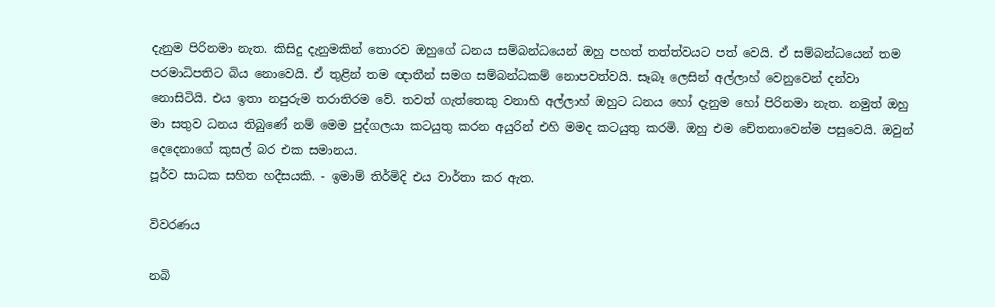දැනුම පිරිනමා නැත. කිසිදු දැනුමකින් තොරව ඔහුගේ ධනය සම්බන්ධයෙන් ඔහු පහත් තත්ත්වයට පත් වෙයි. ඒ සම්බන්ධයෙන් තම පරමාධිපතිට බිය නොවෙයි. ඒ තුළින් තම ඥාතීන් සමග සම්බන්ධකම් නොපවත්වයි. සෑබෑ ලෙසින් අල්ලාහ් වෙනුවෙන් දන්වා නොසිටියි. එය ඉතා නපුරුම තරාතිරම වේ. තවත් ගැත්තෙකු වනාහි අල්ලාහ් ඔහුට ධනය හෝ දැනුම හෝ පිරිනමා නැත. නමුත් ඔහු මා සතුව ධනය තිබුණේ නම් මෙම පුද්ගලයා කටයුතු කරන අයුරින් එහි මමද කටයුතු කරමි. ඔහු එම චේතනාවෙන්ම පසුවෙයි. ඔවුන් දෙදෙනාගේ කුසල් බර එක සමානය.
පූර්ව සාධක සහිත හදීසයකි. - ඉමාම් තිර්මිදි එය වාර්තා කර ඇත.

විවරණය

නබි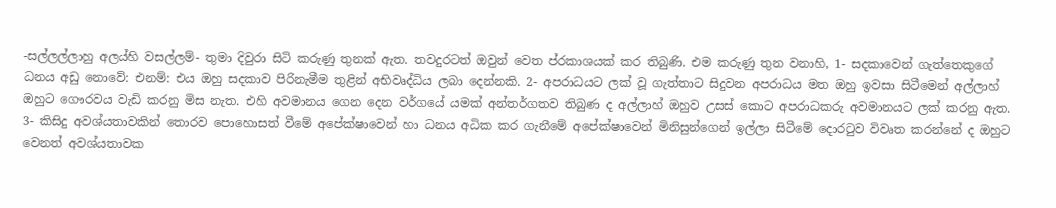-සල්ලල්ලාහු අලය්හි වසල්ලම්- තුමා දිවුරා සිටි කරුණු තුනක් ඇත. තවදුරටත් ඔවුන් වෙත ප්රකාශයක් කර තිබුණි. එම කරුණු තුන වනාහි, 1- සදකාවෙන් ගැත්තෙකුගේ ධනය අඩු නොවේ: එනම්: එය ඔහු සදකාව පිරිනැමීම තුළින් අභිවෘද්ධිය ලබා දෙන්නකි. 2- අපරාධයට ලක් වූ ගැත්තාට සිදුවන අපරාධය මත ඔහු ඉවසා සිටීමෙන් අල්ලාහ් ඔහුට ගෞරවය වැඩි කරනු මිස නැත. එහි අවමානය ගෙන දෙන වර්ගයේ යමක් අන්තර්ගතව තිබුණ ද අල්ලාහ් ඔහුව උසස් කොට අපරාධකරු අවමානයට ලක් කරනු ඇත. 3- කිසිදු අවශ්යතාවකින් තොරව පොහොසත් වීමේ අපේක්ෂාවෙන් හා ධනය අධික කර ගැනීමේ අපේක්ෂාවෙන් මිනිසුන්ගෙන් ඉල්ලා සිටීමේ දොරටුව විවෘත කරන්නේ ද ඔහුට වෙනත් අවශ්යතාවක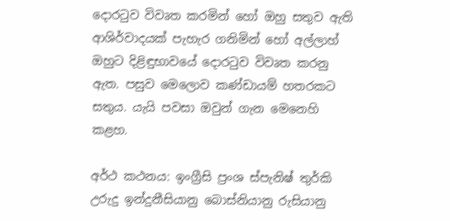දොරටුව විවෘත කරමින් හෝ ඔහු සතුව ඇති ආශිර්වාදයක් පැහැර ගනිමින් හෝ අල්ලාහ් ඔහුට දිළිඳුභාවයේ දොරටුව විවෘත කරනු ඇත. පසුව මෙලොව කණ්ඩායම් හතරකට සතුය. යැයි පවසා ඔවුන් ගැන මෙනෙහි කළහ.

අර්ථ කථනය: ඉංග්‍රීසි ප්‍රංශ ස්පැනිෂ් තුර්කි උරුදු ඉන්දුනීසියානු බොස්නියානු රුසියානු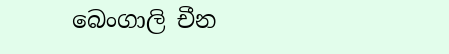බෙංගාලි චීන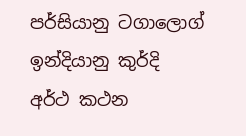පර්සියානු ටගාලොග් ඉන්දියානු කුර්දි
අර්ථ කථන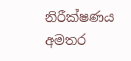නිරීක්ෂණය
අමතර